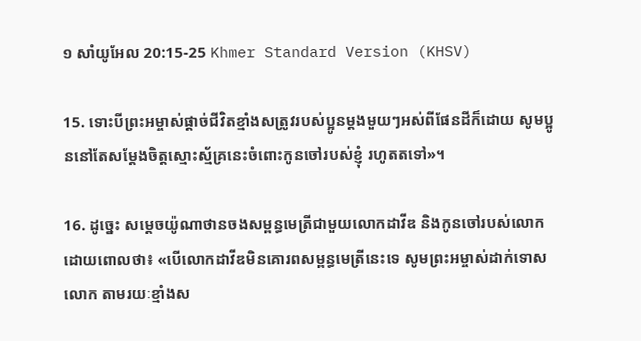១ សាំយូ‌អែល 20:15-25 Khmer Standard Version (KHSV)

15. ទោះបីព្រះ‌អម្ចាស់ផ្ដាច់ជីវិតខ្មាំងសត្រូវរបស់ប្អូនម្ដងមួយៗអស់ពីផែនដីក៏ដោយ សូមប្អូននៅតែសម្តែងចិត្តស្មោះ‌ស្ម័គ្រនេះចំពោះកូនចៅរបស់ខ្ញុំ រហូតតទៅ»។

16. ដូច្នេះ សម្ដេចយ៉ូណា‌ថានចងសម្ពន្ធ‌មេត្រីជាមួយលោកដាវីឌ និងកូនចៅរបស់លោក ដោយពោលថា៖ «បើលោកដាវីឌមិនគោរពសម្ពន្ធ‌មេត្រីនេះទេ សូមព្រះ‌អម្ចាស់ដាក់ទោសលោក តាមរយៈខ្មាំងស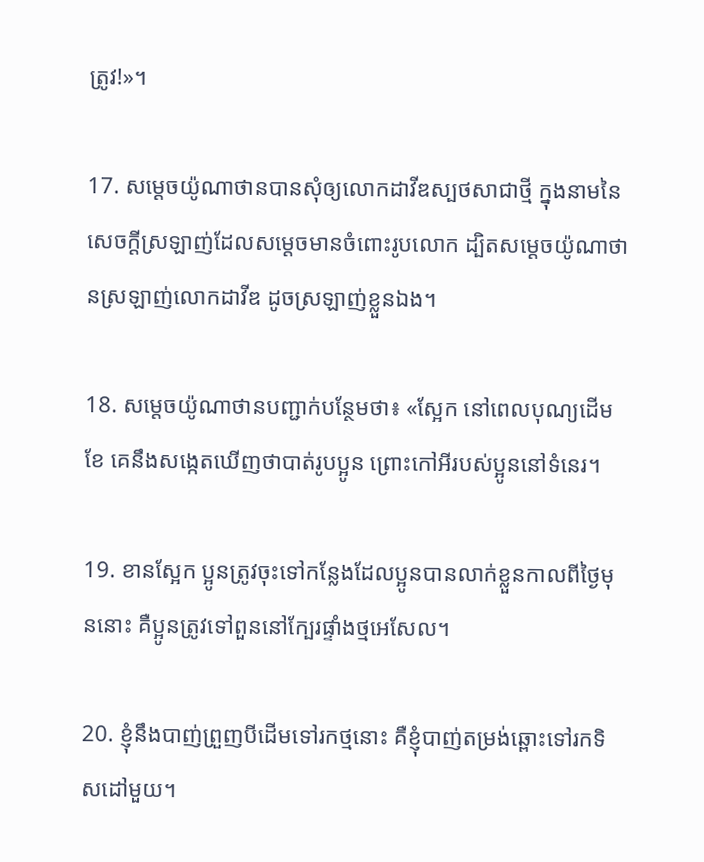ត្រូវ!»។

17. សម្ដេចយ៉ូណា‌ថានបានសុំឲ្យលោកដាវីឌស្បថសាជាថ្មី ក្នុងនាមនៃសេចក្ដីស្រឡាញ់ដែលសម្ដេចមានចំពោះរូបលោក ដ្បិតសម្ដេចយ៉ូណា‌ថានស្រឡាញ់លោកដាវីឌ ដូចស្រឡាញ់ខ្លួនឯង។

18. សម្ដេចយ៉ូណា‌ថានបញ្ជាក់បន្ថែមថា៖ «ស្អែក នៅពេលបុណ្យដើមខែ គេនឹងសង្កេតឃើញថាបាត់រូបប្អូន ព្រោះកៅ‌អីរបស់ប្អូននៅទំនេរ។

19. ខានស្អែក ប្អូនត្រូវចុះទៅកន្លែងដែលប្អូនបានលាក់ខ្លួនកាលពីថ្ងៃមុននោះ គឺប្អូនត្រូវទៅពួននៅក្បែរផ្ទាំងថ្មអេ‌សែល។

20. ខ្ញុំនឹងបាញ់ព្រួញបីដើមទៅរកថ្មនោះ គឺខ្ញុំបាញ់តម្រង់ឆ្ពោះទៅរកទិស‌ដៅមួយ។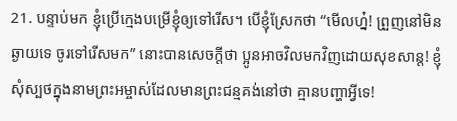21. បន្ទាប់មក ខ្ញុំប្រើក្មេងបម្រើខ្ញុំឲ្យទៅរើស។ បើខ្ញុំស្រែកថា “មើលហ្ន៎! ព្រួញនៅមិនឆ្ងាយទេ ចូរទៅរើសមក” នោះបានសេចក្ដីថា ប្អូនអាចវិលមកវិញដោយសុខ‌សាន្ត! ខ្ញុំសុំស្បថក្នុងនាមព្រះ‌អម្ចាស់ដែលមានព្រះ‌ជន្មគង់នៅថា គ្មានបញ្ហាអ្វីទេ!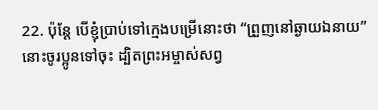22. ប៉ុន្តែ បើខ្ញុំប្រាប់ទៅក្មេងបម្រើនោះថា “ព្រួញនៅឆ្ងាយឯនាយ” នោះចូរប្អូនទៅចុះ ដ្បិតព្រះ‌អម្ចាស់សព្វ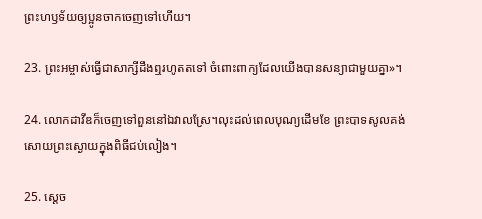ព្រះ‌ហឫទ័យឲ្យប្អូនចាកចេញទៅហើយ។

23. ព្រះ‌អម្ចាស់ធ្វើជាសាក្សីដឹងឮរហូតតទៅ ចំពោះពាក្យដែលយើងបានសន្យាជាមួយគ្នា»។

24. លោកដាវីឌក៏ចេញទៅពួននៅឯវាលស្រែ។លុះដល់ពេលបុណ្យដើមខែ ព្រះ‌បាទសូលគង់សោយព្រះ‌ស្ងោយក្នុងពិធីជប់‌លៀង។

25. ស្ដេច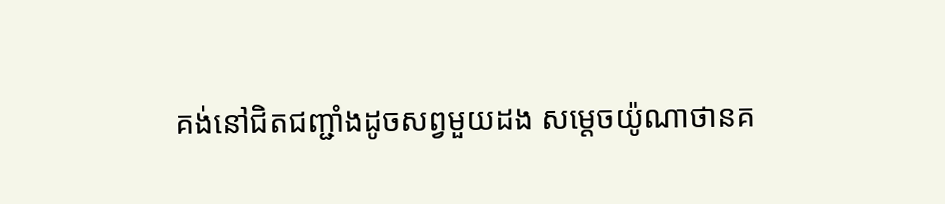គង់នៅជិតជញ្ជាំងដូចសព្វមួយដង សម្ដេចយ៉ូណា‌ថានគ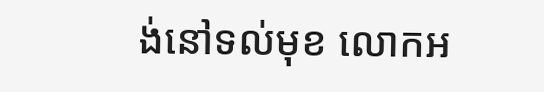ង់នៅទល់មុខ លោកអ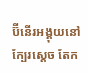ប៊ី‌នើរអង្គុយនៅក្បែរស្ដេច តែក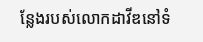ន្លែងរបស់លោកដាវីឌនៅទំ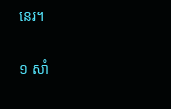នេរ។

១ សាំ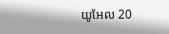យូ‌អែល 20